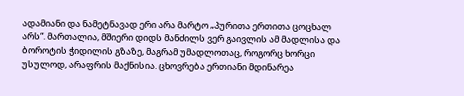ადამიანი და ნამეტნავად ერი არა მარტო „პურითა ერთითა ცოცხალ არს“. მართალია, მშიერი დიდს მანძილს ვერ გაივლის ამ მადლისა და ბოროტის ჭიდილის გზაზე, მაგრამ უმადლოთაც, როგორც ხორცი უსულოდ, არაფრის მაქნისია. ცხოვრება ერთიანი მდინარეა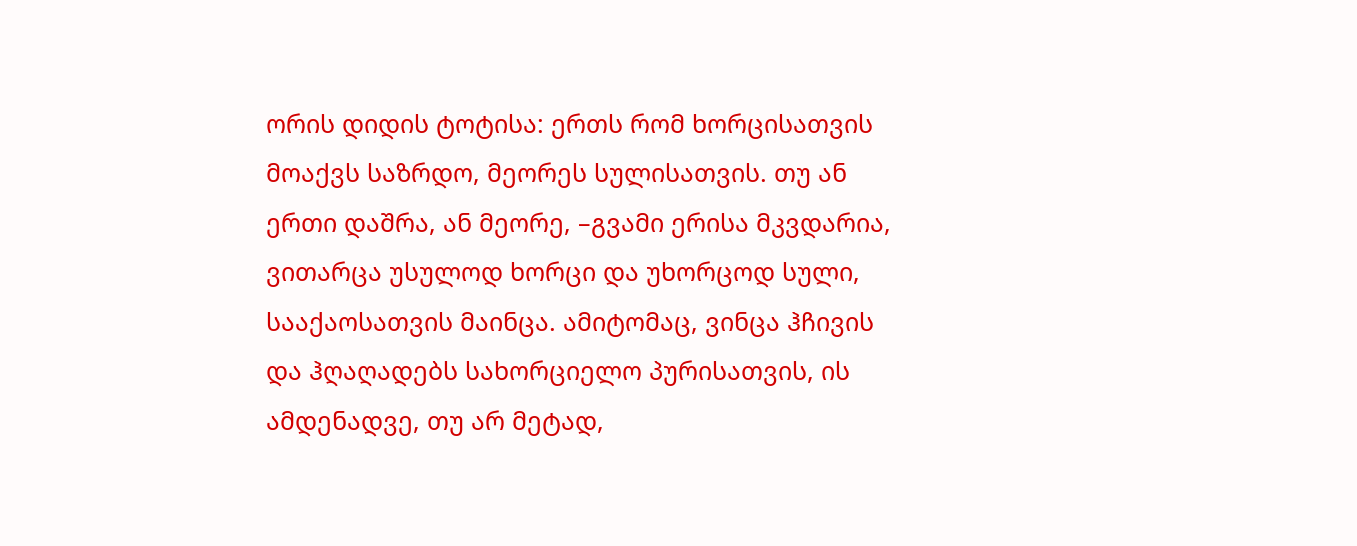ორის დიდის ტოტისა: ერთს რომ ხორცისათვის მოაქვს საზრდო, მეორეს სულისათვის. თუ ან ერთი დაშრა, ან მეორე, –გვამი ერისა მკვდარია, ვითარცა უსულოდ ხორცი და უხორცოდ სული, სააქაოსათვის მაინცა. ამიტომაც, ვინცა ჰჩივის და ჰღაღადებს სახორციელო პურისათვის, ის ამდენადვე, თუ არ მეტად,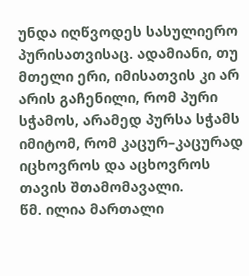უნდა იღწვოდეს სასულიერო პურისათვისაც. ადამიანი, თუ მთელი ერი, იმისათვის კი არ არის გაჩენილი, რომ პური სჭამოს, არამედ პურსა სჭამს იმიტომ, რომ კაცურ–კაცურად იცხოვროს და აცხოვროს თავის შთამომავალი.
წმ. ილია მართალი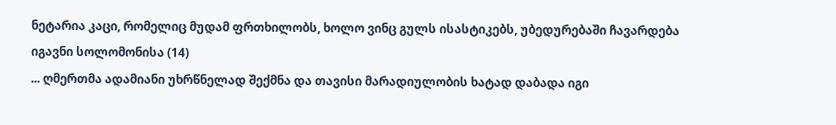ნეტარია კაცი, რომელიც მუდამ ფრთხილობს, ხოლო ვინც გულს ისასტიკებს, უბედურებაში ჩავარდება
იგავნი სოლომონისა (14)
... ღმერთმა ადამიანი უხრწნელად შექმნა და თავისი მარადიულობის ხატად დაბადა იგი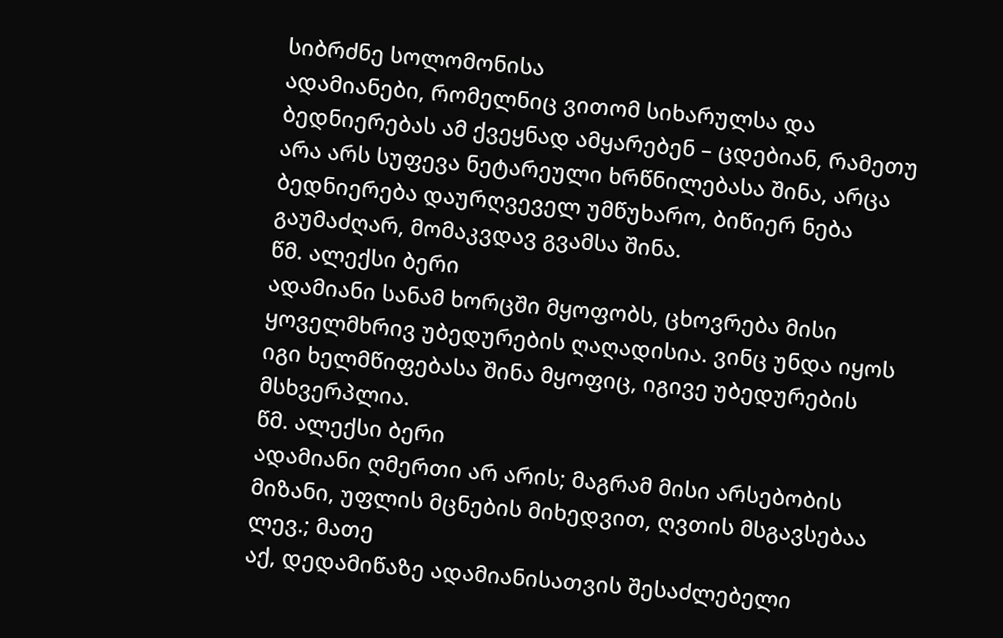სიბრძნე სოლომონისა
ადამიანები, რომელნიც ვითომ სიხარულსა და ბედნიერებას ამ ქვეყნად ამყარებენ – ცდებიან, რამეთუ არა არს სუფევა ნეტარეული ხრწნილებასა შინა, არცა ბედნიერება დაურღვეველ უმწუხარო, ბიწიერ ნება გაუმაძღარ, მომაკვდავ გვამსა შინა.
წმ. ალექსი ბერი
ადამიანი სანამ ხორცში მყოფობს, ცხოვრება მისი ყოველმხრივ უბედურების ღაღადისია. ვინც უნდა იყოს იგი ხელმწიფებასა შინა მყოფიც, იგივე უბედურების მსხვერპლია.
წმ. ალექსი ბერი
ადამიანი ღმერთი არ არის; მაგრამ მისი არსებობის მიზანი, უფლის მცნების მიხედვით, ღვთის მსგავსებაა
ლევ.; მათე
აქ, დედამიწაზე ადამიანისათვის შესაძლებელი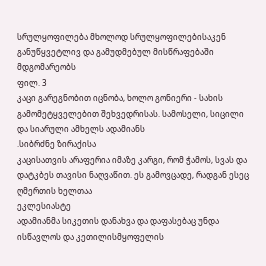სრულყოფილება მხოლოდ სრულყოფილებისაკენ განუწყვეტლივ და გამუდმებულ მისწრაფებაში მდგომარეობს
ფილ. 3
კაცი გარეგნობით იცნობა, ხოლო გონიერი - სახის გამომეტყველებით შეხვედრისას. სამოსელი, სიცილი და სიარული ამხელს ადამიანს
.სიბრძნე ზირაქისა
კაცისათვის არაფერია იმაზე კარგი, რომ ჭამოს, სვას და დატკბეს თავისი ნაღვაწით. ეს გამოვცადე, რადგან ესეც ღმერთის ხელთაა
ეკლესიასტე
ადამიანმა სიკეთის დანახვა და დაფასებაც უნდა ისწავლოს და კეთილისმყოფელის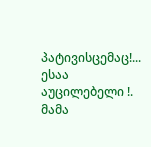პატივისცემაც!... ესაა აუცილებელი !.
მამა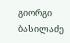გიორგი ბასილაძე